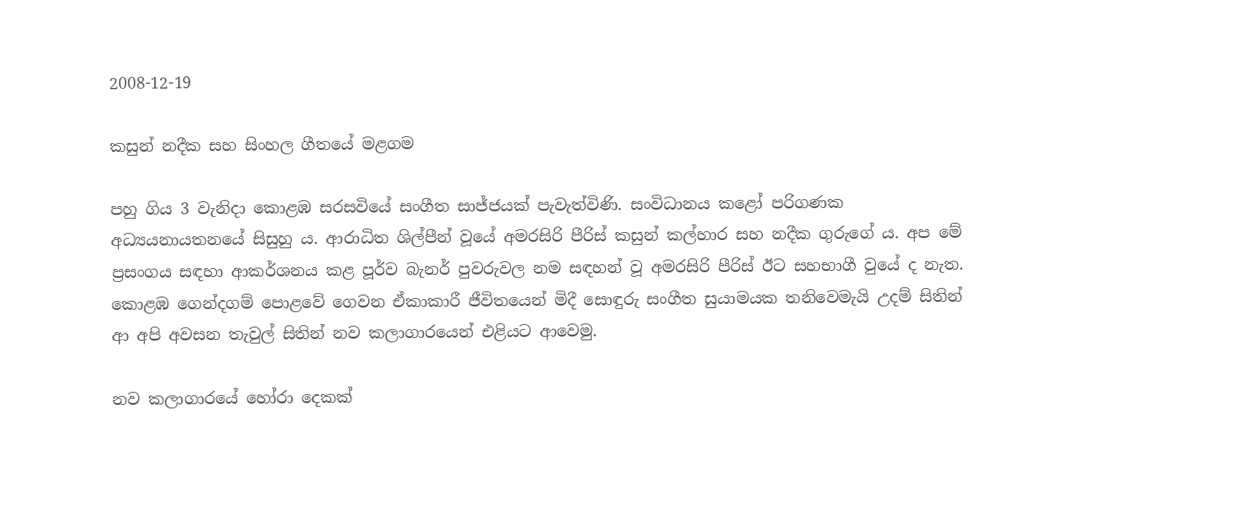2008-12-19

කසුන් නදීක සහ සිංහල ගීතයේ මළගම

පහු ගිය 3 වැනිදා කොළඹ සරසවියේ සංගීත සාජ්ජයක් පැවැත්විණි. සංවිධානය කළෝ ‍පරිගණක අධ්‍යයනායතනයේ සිසුහු ය. ආරාධිත ශිල්පීන් වූයේ අමරසිරි පීරිස් කසුන් කල්හාර සහ නදීක ගුරුගේ ය. අප මේ ප්‍රසංගය සඳහා ආකර්ශනය කළ පූර්ව බැනර් පුවරුවල නම සඳහන් වූ අමරසිරි පීරිස් ඊට සහභාගී වුයේ ද නැත. කොළඹ ගෙන්දගම් පොළවේ ගෙවන ඒකාකාරී ජීවිතයෙන් මිදී සොඳුරු සංගීත සුයාමයක තනිවෙමැයි උදම් සිතින් ආ අපි අවසන තැවුල් සිතින් නව කලාගාරයෙන් එළියට ආවෙමු.

නව කලාගාරයේ හෝරා දෙකක්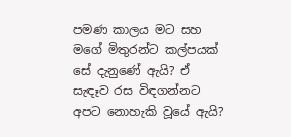පමණ කාලය මට සහ මගේ මිතුරන්ට කල්පයක් සේ දැනුණේ ඇයි? ඒ සැඳෑව රස විඳගන්නට අපට නොහැකි වූයේ ඇයි?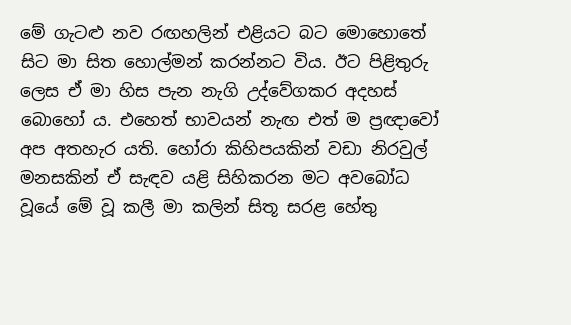මේ ගැටළු නව රඟහලින් එළියට බට මොහොතේ සිට මා සිත හොල්මන් කරන්නට විය. ඊට පිළිතුරු ලෙස ඒ මා හිස පැන නැගි උද්වේගකර අදහස් බොහෝ ය. එහෙත් භාවයන් නැඟ එත් ම ප්‍රඥාවෝ අප අතහැර යති. හෝරා කිහිපයකින් වඩා නිරවුල් මනසකින් ඒ සැඳව යළි සිහිකරන මට අවබෝධ වූයේ මේ වූ කලී මා කලින් සිතූ සරළ හේතු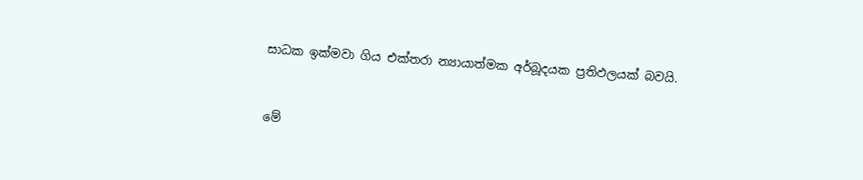සාධක ඉක්මවා ගිය එක්තරා න්‍යායාත්මක අර්බූදයක ප්‍රතිඵලයක් බවයි.



මේ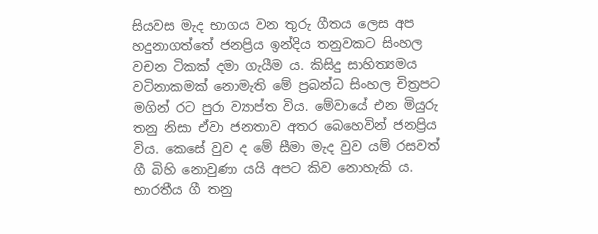සියවස මැද භාගය වන තුරු ගීතය ලෙස අප හදුනාගත්තේ ජනප්‍රිය ඉන්දිය තනුවකට සිංහල වචන ටිකක් දමා ගැයීම ය. කිසිදු සාහිත්‍යමය වටිනාකමක් නොමැති මේ ප්‍රබන්ධ සිංහල චිත්‍රපට මගින් රට පුරා ව්‍යාප්ත විය. මේවායේ එන මියුරු තනු නිසා ඒවා ජනතාව අතර බෙහෙවින් ජනප්‍රිය විය. කෙසේ වුව ද මේ සීමා මැද වුව යම් රසවත් ගී බිහි නොවුණා යයි අපට කිව නොහැකි ය. භාරතීය ගී තනු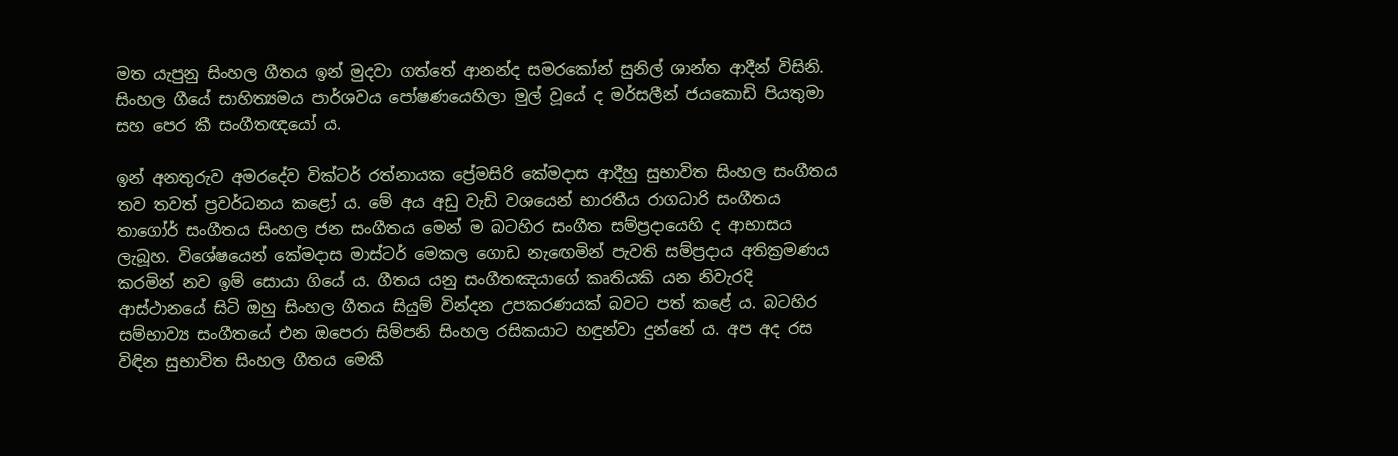මත යැපුනු සිංහල ගීතය ඉන් මුදවා ගත්තේ ආනන්ද සමරකෝන් සුනිල් ශාන්ත ආදීන් විසිනි. සිංහල ගීයේ සාහිත්‍යමය පාර්ශවය පෝෂණයෙහිලා මුල් වූයේ ද මර්සලීන් ජයකොඩි පියතුමා සහ පෙර කී සංගීතඥයෝ ය.

ඉන් අනතුරුව අමරදේව වික්ටර් රත්නායක ප්‍රේමසිරි කේමදාස ආදීහු සුභාවිත සිංහල සංගීතය තව තවත් ප්‍රවර්ධනය කළෝ ය. මේ අය අඩු වැඩි වශයෙන් භාරතීය රාගධාරි සංගීතය තාගෝර් සංගීතය සිංහල ජන සංගීතය මෙන් ම බටහිර සංගීත සම්ප්‍රදායෙහි ද ආභාසය ලැබූහ. විශේෂයෙන් කේමදාස මාස්ටර් මෙකල ගොඩ නැ‍ඟෙමින් පැවති සම්ප්‍රදාය අතික්‍රමණය කරමින් නව ඉම් සොයා ගියේ ය. ගීතය යනු සංගීතඤයාගේ කෘතියකි යන නිවැරදි ආස්ථානයේ සිටි ඔහු සිංහල ගීතය සියුම් වින්දන උපකරණයක් බවට පත් කළේ ය. බටහිර සම්භාව්‍ය සංගීතයේ එන ඔපෙරා සිම්පනි සිංහල රසිකයාට හඳුන්වා දුන්නේ ය. අප අද රස විඳින සුභාවිත සිංහල ගීතය මෙකී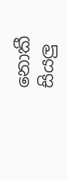නොකී සියලු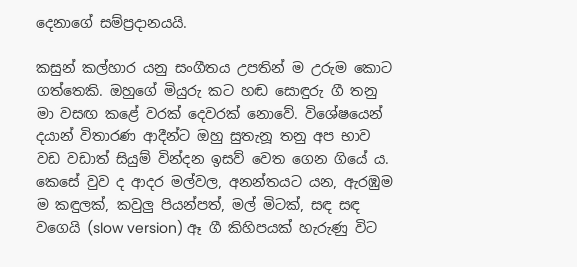දෙනාගේ සම්ප්‍රදානයයි.

කසුන් කල්හාර යනු සංගීතය උපතින් ම උරුම කොට ගත්තෙකි. ඔහුගේ මියුරු කට හඬ සොඳුරු ගී තනු මා වසඟ කළේ වරක් දෙවරක් නොවේ. විශේෂයෙන් දයාන් විතාරණ ආදීන්ට ඔහු සුතැනූ තනු අප භාව වඩ වඩාත් සියුම් වින්දන ඉසව් වෙත ගෙන ගියේ ය. කෙසේ වුව ද ආදර මල්වල, අනන්තයට යන, ඇරඹුම ම කඳුලක්, කවුලු පියන්පත්, මල් මිටක්, සඳ සඳ වගෙයි (slow version) ඈ ගී කිහිපයක් හැරුණු විට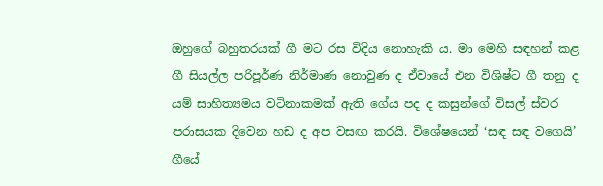ඔහුගේ බහුතරයක් ගී මට රස විදිය නොහැකි ය. මා මෙහි සඳහන් කළ ගී සියල්ල පරිපූර්ණ නිර්මාණ නොවුණ ද ඒවායේ එන විශිෂ්ට ගී තනු ද යම් සාහිත්‍යමය වටිනාකමක් ඇති ගේය පද ද කසුන්ගේ විසල් ස්වර පරාසයක දිවෙන හඩ ද අප වසඟ කරයි. විශේෂයෙන් ‘සඳ සඳ වගෙයි’ ගීයේ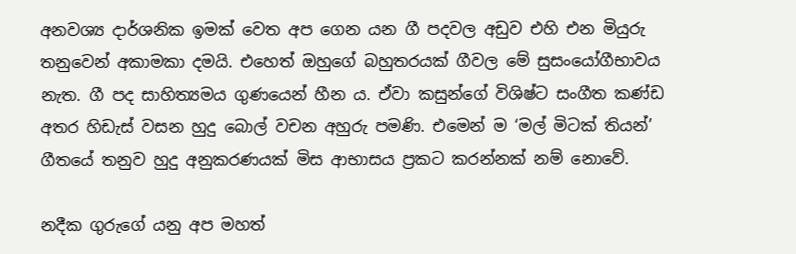අනවශ්‍ය දාර්ශනික ඉමක් වෙත අප ගෙන යන ගී පදවල අඩුව එහි එන මියුරු තනුවෙන් අකාමකා දමයි. එහෙත් ඔහුගේ බහුතරයක් ගීවල මේ සුසංයෝගීභාවය නැත. ගී පද සාහිත්‍යමය ගුණයෙන් හීන ය. ඒවා කසුන්ගේ විශිෂ්ට සංගීත කණ්ඩ අතර හිඩැස් වසන හුදු බොල් වචන අහුරු පමණි. එමෙන් ම ‘මල් මිටක් තියන්’ ගීතයේ තනුව හුදු අනුකරණයක් මිස ආභාසය ප්‍රකට කරන්නක් නම් නොවේ.

නදීක ගුරුගේ යනු අප මහත්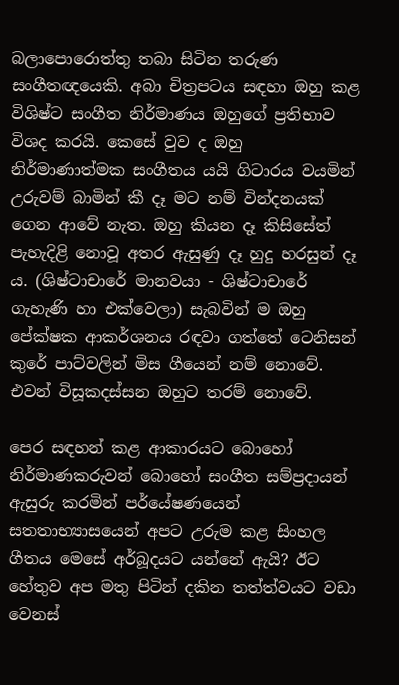බලාපොරොත්තු තබා සිටින තරුණ සංගීතඥයෙකි. අබා චිත්‍රපටය සඳහා ඔහු කළ විශිෂ්ට සංගීත නිර්මාණය ඔහුගේ ප්‍රතිභාව විශද කරයි. කෙසේ වුව ද ඔහු නිර්මාණාත්මක සංගීතය යයි ගිටාරය වයමින් උරුවම් බාමින් කී දෑ මට නම් වින්දනයක් ගෙන ආවේ නැත. ඔහු කියන දෑ කිසිසේත් පැහැදිළි නොවූ අතර ඇසුණු දෑ හුදු හරසුන් දෑ ය. (ශිෂ්ටාචාරේ මානවයා - ශිෂ්ටාචාරේ ගැහැණි හා එක්වෙලා) සැබවින් ම ඔහු පේක්ෂක ආකර්ශනය රඳවා ගත්තේ ටෙනිසන් කුරේ පාට්වලින් මිස ගීයෙන් නම් නොවේ. එවන් විසූකදස්සන ඔහුට තරම් නොවේ.

පෙර සඳහන් කළ ආකාරයට බොහෝ නිර්මාණකරුවන් බොහෝ සංගීත සම්ප්‍රදායන් ඇසුරු කරමින් පර්යේෂණයෙන් සතතාභ්‍යාසයෙන් අපට උරුම කළ සිංහල ගීතය මෙසේ අර්බූදයට යන්නේ ඇයි? ඊට හේතුව අප මතු පිටින් දකින තත්ත්වයට වඩා වෙනස්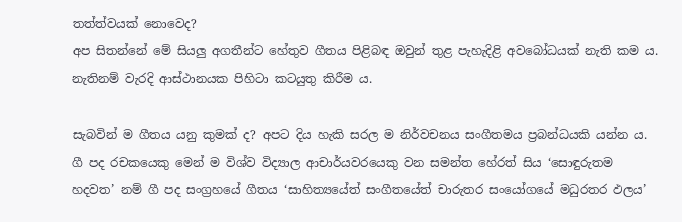තත්ත්වයක් නොවෙද?
අප සිතන්නේ මේ සියලු අගතීන්ට හේතුව ගීතය පිළිබඳ ඔවුන් තුළ පැහැදිළි අවබෝධයක් නැති කම ය. නැතිනම් වැරදි ආස්ථානයක පිහිටා කටයුතු කිරීම ය.

සැබවින් ම ගීතය යනු කුමක් ද? අපට දිය හැකි සරල ම නිර්වචනය සංගීතමය ප්‍රබන්ධයකි යන්න ය. ගී පද රචකයෙකු මෙන් ම විශ්ව විද්‍යාල ආචාර්යවරයෙකු වන සමන්ත හේරත් සිය ‘සොඳුරුතම හදවත’ නම් ගී පද සංග්‍රහයේ ගීතය ‘සාහිත්‍යයේත් සංගීතයේත් චාරුතර සංයෝගයේ මධුරතර ඵලය’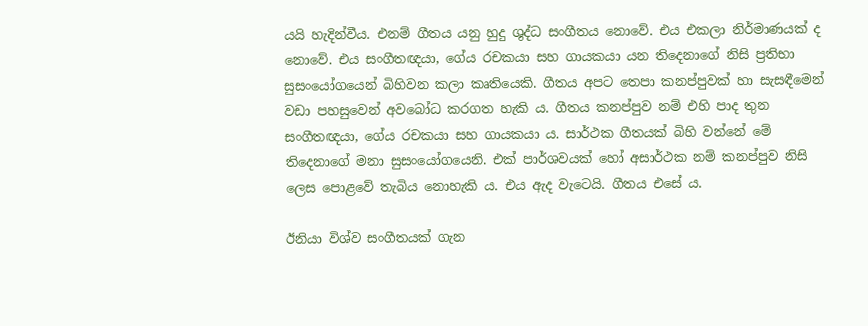යයි හැදින්වීය. එනම් ගීතය යනු හුදු ශුද්ධ සංගීතය නොවේ. එය එකලා නිර්මාණයක් ද නොවේ. එය සංගීතඥයා, ගේය රචකයා සහ ගායකයා යන තිදෙනාගේ නිසි ප්‍රතිභා සුසංයෝගයෙන් බිහිවන කලා කෘතියෙකි. ගීතය අපට තෙපා කනප්පුවක් හා සැසඳීමෙන් වඩා පහසුවෙන් අවබෝධ කරගත හැකි ය. ගීතය කනප්පුව නම් එහි පාද තුන සංගීතඥයා, ගේය රචකයා සහ ගායකයා ය. සාර්ථක ගීතයක් බිහි වන්නේ මේ තිදෙනාගේ මනා සුසංයෝගයෙනි. එක් පාර්ශවයක් හෝ අසාර්ථක නම් කනප්පුව නිසි ලෙස පොළවේ තැබිය නොහැකි ය. එය ඇද වැටෙයි. ගීතය එසේ ය.

ඊනියා විශ්ව සංගීතයක් ගැන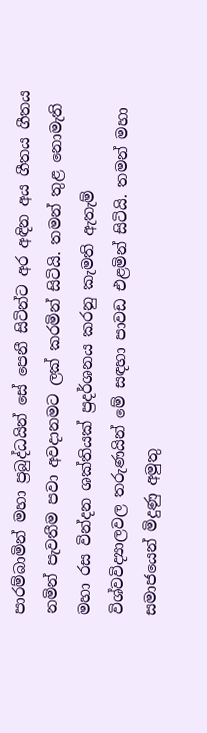පාරම්බාමින් මහා ප්‍රබුද්ධයින් සේ පෙනී සිටින්ට අර අඳින අය ගීතය ගීතය නමින් පැවතීම පවා අවදානමට ලක් කරමින් සිටියි. තමන් තුළ නොමැති මහා රස වින්දන ශක්තියක් ප්‍රදර්ශනය කරනු කැමති ඇතැම් විශ්වවිද්‍යාලවල තරුණයින් මේ සඳහා පාවඩ එළමින් සිටියි. තමන් මහා සමාජයෙන් මිදුණු අමුතු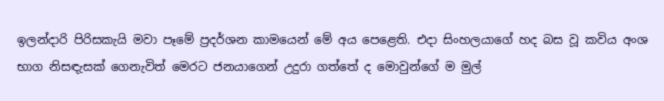ඉලන්දාරි පිරිසකැයි මවා පෑමේ ප්‍රදර්ශන කාමයෙන් මේ අය පෙළෙති. එදා සිංහලයාගේ හද බස වූ කවිය අංශ භාග නිසඳැසක් ගෙනැවිත් මෙරට ජනයාගෙන් උදුරා ගත්තේ ද මොවුන්ගේ ම මුල්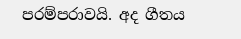පරම්පරාවයි. අද ගීතය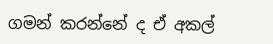ගමන් කරන්නේ ද ඒ අකල්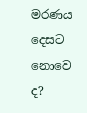මරණය දෙසට නොවෙ ද?